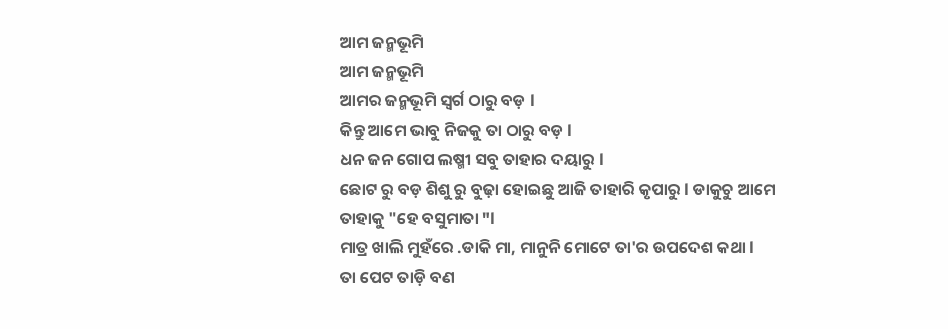ଆମ ଜନ୍ମଭୂମି
ଆମ ଜନ୍ମଭୂମି
ଆମର ଜନ୍ମଭୂମି ସ୍ୱର୍ଗ ଠାରୁ ବଡ଼ l
କିନ୍ତୁ ଆମେ ଭାବୁ ନିଜକୁ ତା ଠାରୁ ବଡ଼ l
ଧନ ଜନ ଗୋପ ଲଷ୍ମୀ ସବୁ ତାହାର ଦୟାରୁ l
ଛୋଟ ରୁ ବଡ଼ ଶିଶୁ ରୁ ବୁଢ଼ା ହୋଇଛୁ ଆଜି ତାହାରି କୃପାରୁ l ଡାକୁଚୁ ଆମେ ତାହାକୁ "ହେ ବସୁମାତା "l
ମାତ୍ର ଖାଲି ମୁହଁରେ .ଡାକି ମା, ମାନୁନି ମୋଟେ ତା'ର ଉପଦେଶ କଥା l
ତା ପେଟ ତାଡ଼ି ବଣ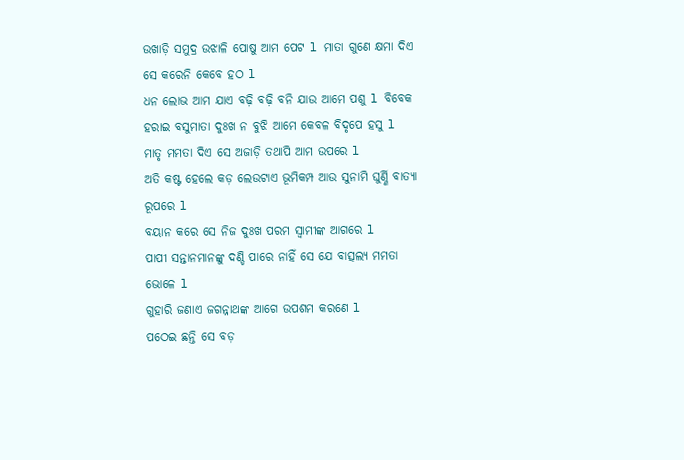ଉଖାଡ଼ି ସମୁଦ୍ର ଉଝାଳି ପୋଷୁ ଆମ ପେଟ l ମାତା ଗୁଣେ କ୍ଷମା ଦିଏ ସେ କରେନି କେବେ ହଠ l
ଧନ ଲୋଭ ଆମ ଯାଏ ବଢ଼ି ବଢ଼ି ବନି ଯାଉ ଆମେ ପଶୁ l ବିବେକ ହରାଇ ବସୁମାତା ଦୁଃଖ ନ ବୁଝି ଆମେ କେବଳ ବିଦୃପେ ହସୁ l
ମାତୃ ମମତା ଦିଏ ସେ ଅଜାଡ଼ି ତଥାପି ଆମ ଉପରେ l
ଅତି କଷ୍ଟ ହେଲେ କଡ଼ ଲେଉଟାଏ ଭୂମିକମ୍ପ ଆଉ ସୁନାମି ଘୁର୍ଣ୍ଣି ବାତ୍ୟା ରୂପରେ l
ବୟାନ କରେ ସେ ନିଜ ଦୁଃଖ ପରମ ସ୍ୱାମୀଙ୍କ ଆଗରେ l
ପାପୀ ସନ୍ତାନମାନଙ୍କୁ ଦଣ୍ଡି ପାରେ ନାହିଁ ସେ ଯେ ବାତ୍ସଲ୍ୟ ମମତା ଭୋଳେ l
ଗୁହାରି ଜଣାଏ ଜଗନ୍ନାଥଙ୍କ ଆଗେ ଉପଶମ କରଣେ l
ପଠେଇ ଛନ୍ତି ସେ ବଡ଼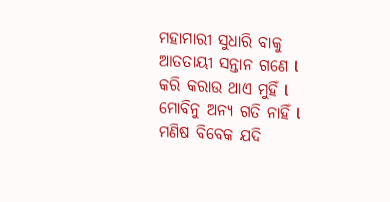ମହାମାରୀ ସୁଧାରି ବାକୁ ଆତତାୟୀ ସନ୍ତାନ ଗଣେ l
କରି କରାଉ ଥାଏ ମୁହିଁ l
ମୋବିନୁ ଅନ୍ୟ ଗତି ନାହିଁ l
ମଣିଷ ବିବେକ ଯଦି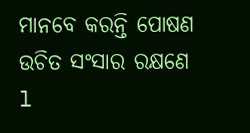ମାନବେ କରନ୍ତି ପୋଷଣ ଉଚିତ ସଂସାର ରକ୍ଷଣେ l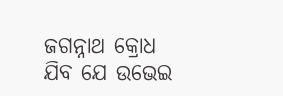ଜଗନ୍ନାଥ କ୍ରୋଧ ଯିବ ଯେ ଉଭେଇ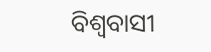ବିଶ୍ୱବାସୀ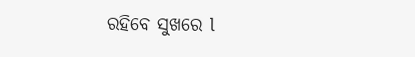ରହିବେ ସୁଖରେ l